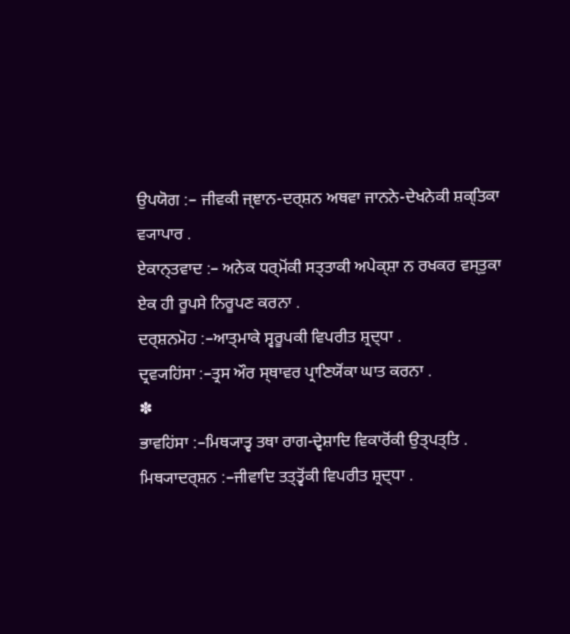ਉਪਯੋਗ :– ਜੀਵਕੀ ਜ੍ਞਾਨ-ਦਰ੍ਸ਼ਨ ਅਥਵਾ ਜਾਨਨੇ-ਦੇਖਨੇਕੀ ਸ਼ਕ੍ਤਿਕਾ
ਵ੍ਯਾਪਾਰ .
ਏਕਾਨ੍ਤਵਾਦ :– ਅਨੇਕ ਧਰ੍ਮੋਂਕੀ ਸਤ੍ਤਾਕੀ ਅਪੇਕ੍ਸ਼ਾ ਨ ਰਖਕਰ ਵਸ੍ਤੁਕਾ
ਏਕ ਹੀ ਰੂਪਸੇ ਨਿਰੂਪਣ ਕਰਨਾ .
ਦਰ੍ਸ਼ਨਮੋਹ :–ਆਤ੍ਮਾਕੇ ਸ੍ਵਰੂਪਕੀ ਵਿਪਰੀਤ ਸ਼੍ਰਦ੍ਧਾ .
ਦ੍ਰਵ੍ਯਹਿਂਸਾ :–ਤ੍ਰਸ ਔਰ ਸ੍ਥਾਵਰ ਪ੍ਰਾਣਿਯੋਂਕਾ ਘਾਤ ਕਰਨਾ .
✽
ਭਾਵਹਿਂਸਾ :–ਮਿਥ੍ਯਾਤ੍ਵ ਤਥਾ ਰਾਗ-ਦ੍ਵੇਸ਼ਾਦਿ ਵਿਕਾਰੋਂਕੀ ਉਤ੍ਪਤ੍ਤਿ .
ਮਿਥ੍ਯਾਦਰ੍ਸ਼ਨ :–ਜੀਵਾਦਿ ਤਤ੍ਤ੍ਵੋਂਕੀ ਵਿਪਰੀਤ ਸ਼੍ਰਦ੍ਧਾ .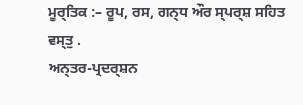ਮੂਰ੍ਤਿਕ :– ਰੂਪ, ਰਸ, ਗਨ੍ਧ ਔਰ ਸ੍ਪਰ੍ਸ਼ ਸਹਿਤ ਵਸ੍ਤੁ .
ਅਨ੍ਤਰ-ਪ੍ਰਦਰ੍ਸ਼ਨ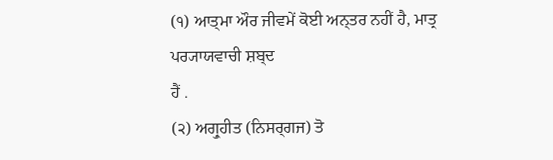(੧) ਆਤ੍ਮਾ ਔਰ ਜੀਵਮੇਂ ਕੋਈ ਅਨ੍ਤਰ ਨਹੀਂ ਹੈ, ਮਾਤ੍ਰ ਪਰ੍ਯਾਯਵਾਚੀ ਸ਼ਬ੍ਦ
ਹੈਂ .
(੨) ਅਗ੍ਰੁਹੀਤ (ਨਿਸਰ੍ਗਜ) ਤੋ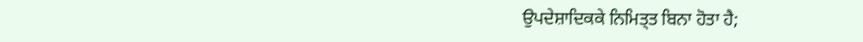ਉਪਦੇਸ਼ਾਦਿਕਕੇ ਨਿਮਿਤ੍ਤ ਬਿਨਾ ਹੋਤਾ ਹੈ;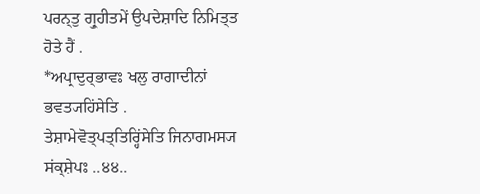ਪਰਨ੍ਤੁ ਗ੍ਰੁਹੀਤਮੇਂ ਉਪਦੇਸ਼ਾਦਿ ਨਿਮਿਤ੍ਤ ਹੋਤੇ ਹੈਂ .
*ਅਪ੍ਰਾਦੁਰ੍ਭਾਵਃ ਖਲੁ ਰਾਗਾਦੀਨਾਂ ਭਵਤ੍ਯਹਿਂਸੇਤਿ .
ਤੇਸ਼ਾਮੇਵੋਤ੍ਪਤ੍ਤਿਰ੍ਹਿਂਸੇਤਿ ਜਿਨਾਗਮਸ੍ਯ ਸਂਕ੍ਸ਼ੇਪਃ ..੪੪..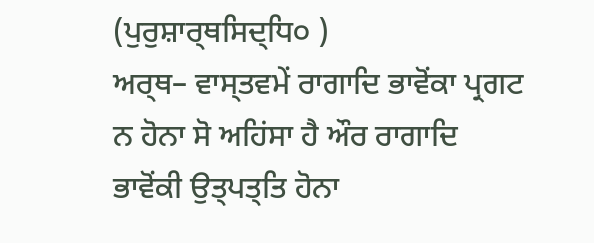(ਪੁਰੁਸ਼ਾਰ੍ਥਸਿਦ੍ਧਿ੦ )
ਅਰ੍ਥ– ਵਾਸ੍ਤਵਮੇਂ ਰਾਗਾਦਿ ਭਾਵੋਂਕਾ ਪ੍ਰਗਟ ਨ ਹੋਨਾ ਸੋ ਅਹਿਂਸਾ ਹੈ ਔਰ ਰਾਗਾਦਿ
ਭਾਵੋਂਕੀ ਉਤ੍ਪਤ੍ਤਿ ਹੋਨਾ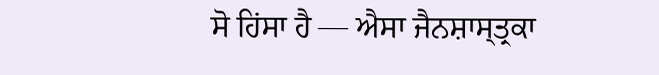ਸੋ ਹਿਂਸਾ ਹੈ — ਐਸਾ ਜੈਨਸ਼ਾਸ੍ਤ੍ਰਕਾ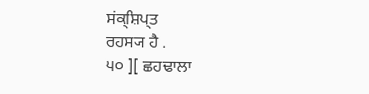ਸਂਕ੍ਸ਼ਿਪ੍ਤ
ਰਹਸ੍ਯ ਹੈ .
੫੦ ][ ਛਹਢਾਲਾ